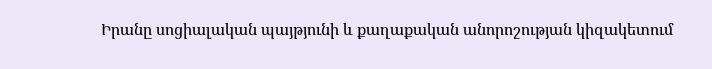Իրանը սոցիալական պայթյունի և քաղաքական անորոշության կիզակետում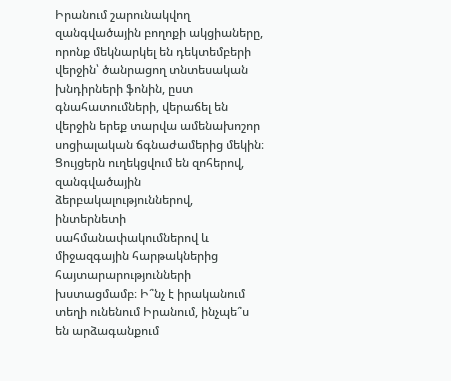Իրանում շարունակվող զանգվածային բողոքի ակցիաները, որոնք մեկնարկել են դեկտեմբերի վերջին՝ ծանրացող տնտեսական խնդիրների ֆոնին, ըստ գնահատումների, վերաճել են վերջին երեք տարվա ամենախոշոր սոցիալական ճգնաժամերից մեկին։ Ցույցերն ուղեկցվում են զոհերով, զանգվածային ձերբակալություններով, ինտերնետի սահմանափակումներով և միջազգային հարթակներից հայտարարությունների խստացմամբ։ Ի՞նչ է իրականում տեղի ունենում Իրանում, ինչպե՞ս են արձագանքում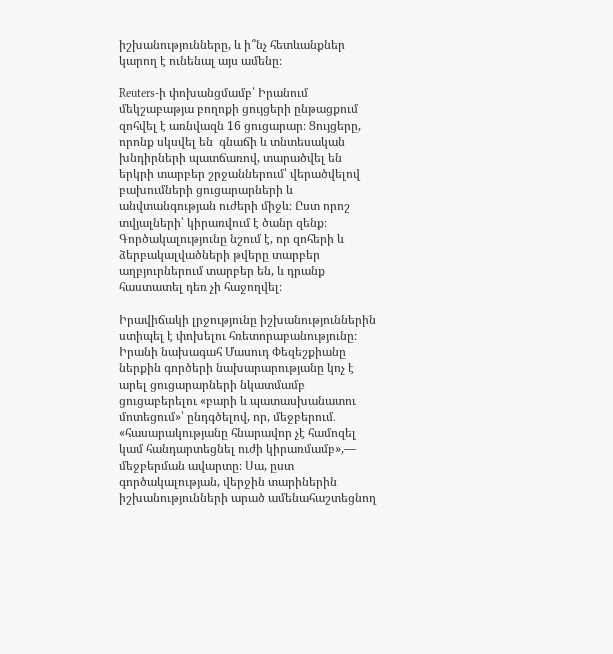իշխանությունները, և ի՞նչ հետևանքներ կարող է ունենալ այս ամենը։

Reuters-ի փոխանցմամբ՝ Իրանում մեկշաբաթյա բողոքի ցույցերի ընթացքում զոհվել է առնվազն 16 ցուցարար։ Ցույցերը, որոնք սկսվել են  գնաճի և տնտեսական խնդիրների պատճառով, տարածվել են երկրի տարբեր շրջաններում՝ վերածվելով բախումների ցուցարարների և անվտանգության ուժերի միջև։ Ըստ որոշ տվյալների՝ կիրառվում է ծանր զենք։ Գործակալությունը նշում է, որ զոհերի և ձերբակալվածների թվերը տարբեր աղբյուրներում տարբեր են, և դրանք հաստատել դեռ չի հաջողվել։

Իրավիճակի լրջությունը իշխանություններին ստիպել է փոխելու հռետորաբանությունը։ Իրանի նախագահ Մասուդ Փեզեշքիանը ներքին գործերի նախարարությանը կոչ է արել ցուցարարների նկատմամբ ցուցաբերելու «բարի և պատասխանատու մոտեցում»՝ ընդգծելով, որ, մեջբերում․ «հասարակությանը հնարավոր չէ համոզել կամ հանդարտեցնել ուժի կիրառմամբ»,— մեջբերման ավարտը։ Սա, ըստ գործակալության, վերջին տարիներին իշխանությունների արած ամենահաշտեցնող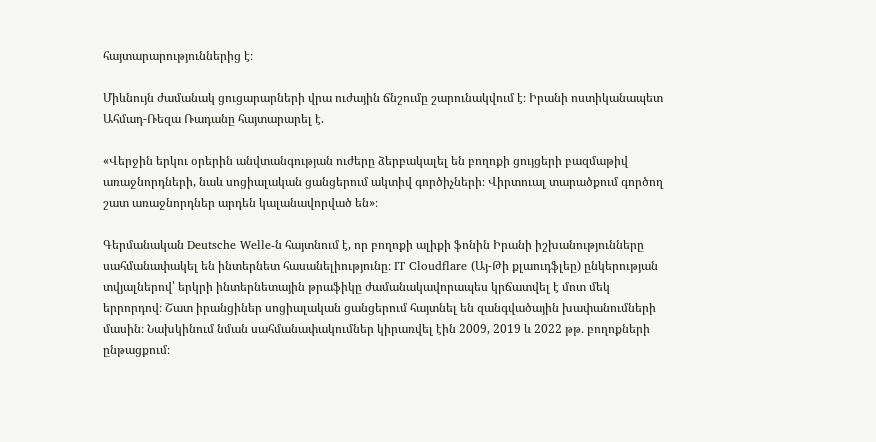հայտարարություններից է։

Միևնույն ժամանակ ցուցարարների վրա ուժային ճնշումը շարունակվում է։ Իրանի ոստիկանապետ Ահմադ-Ռեզա Ռադանը հայտարարել է.

«Վերջին երկու օրերին անվտանգության ուժերը ձերբակալել են բողոքի ցույցերի բազմաթիվ առաջնորդների, նաև սոցիալական ցանցերում ակտիվ գործիչների։ Վիրտուալ տարածքում գործող շատ առաջնորդներ արդեն կալանավորված են»։

Գերմանական Deutsche Welle-ն հայտնում է, որ բողոքի ալիքի ֆոնին Իրանի իշխանությունները սահմանափակել են ինտերնետ հասանելիությունը։ IT Cloudflare (Այ-Թի քլաուդֆլեը) ընկերության տվյալներով՝ երկրի ինտերնետային թրաֆիկը ժամանակավորապես կրճատվել է մոտ մեկ երրորդով։ Շատ իրանցիներ սոցիալական ցանցերում հայտնել են զանգվածային խափանումների մասին։ Նախկինում նման սահմանափակումներ կիրառվել էին 2009, 2019 և 2022 թթ․ բողոքների ընթացքում։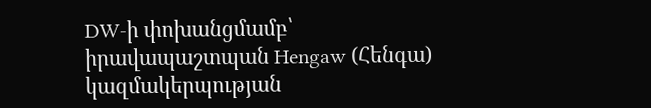DW-ի փոխանցմամբ՝ իրավապաշտպան Hengaw (Հենգա) կազմակերպության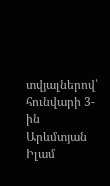տվյալներով՝ հունվարի 3-ին Արևմտյան Իլամ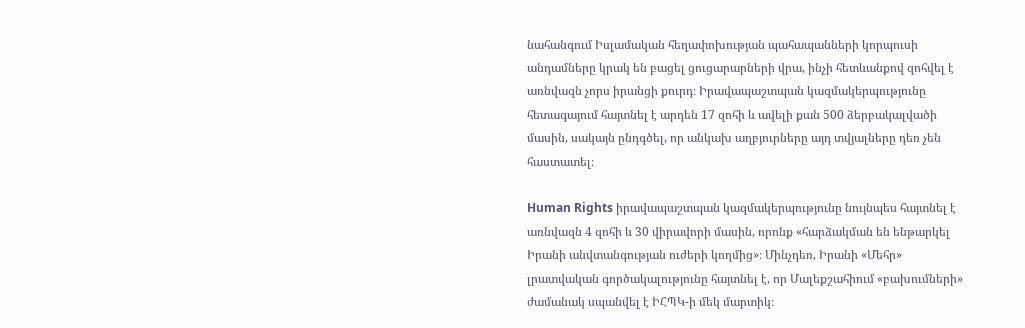նահանգում Իսլամական հեղափոխության պահապանների կորպուսի անդամները կրակ են բացել ցուցարարների վրա, ինչի հետևանքով զոհվել է առնվազն չորս իրանցի քուրդ։ Իրավապաշտպան կազմակերպությունը հետագայում հայտնել է արդեն 17 զոհի և ավելի քան 500 ձերբակալվածի մասին, սակայն ընդգծել, որ անկախ աղբյուրները այդ տվյալները դեռ չեն հաստատել։

Human Rights իրավապաշտպան կազմակերպությունը նույնպես հայտնել է առնվազն 4 զոհի և 30 վիրավորի մասին, որոնք «հարձակման են ենթարկել Իրանի անվտանգության ուժերի կողմից»։ Մինչդեռ, Իրանի «Մեհր» լրատվական գործակալությունը հայտնել է, որ Մալեքշահիում «բախումների» ժամանակ սպանվել է ԻՀՊԿ-ի մեկ մարտիկ։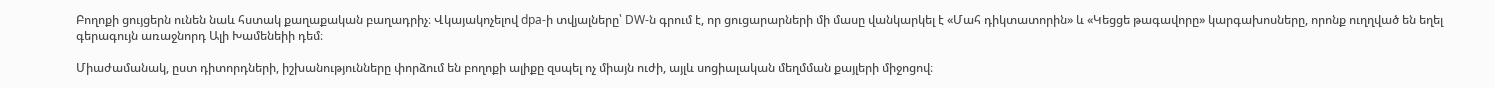Բողոքի ցույցերն ունեն նաև հստակ քաղաքական բաղադրիչ։ Վկայակոչելով dpa-ի տվյալները՝ DW-ն գրում է, որ ցուցարարների մի մասը վանկարկել է «Մահ դիկտատորին» և «Կեցցե թագավորը» կարգախոսները, որոնք ուղղված են եղել գերագույն առաջնորդ Ալի Խամենեիի դեմ։

Միաժամանակ, ըստ դիտորդների, իշխանությունները փորձում են բողոքի ալիքը զսպել ոչ միայն ուժի, այլև սոցիալական մեղմման քայլերի միջոցով։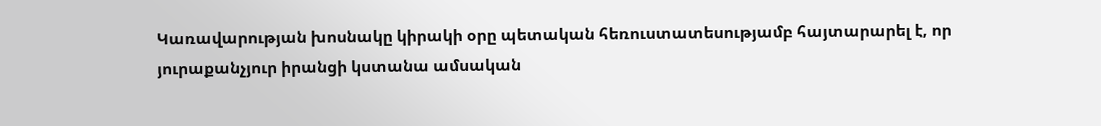Կառավարության խոսնակը կիրակի օրը պետական հեռուստատեսությամբ հայտարարել է, որ յուրաքանչյուր իրանցի կստանա ամսական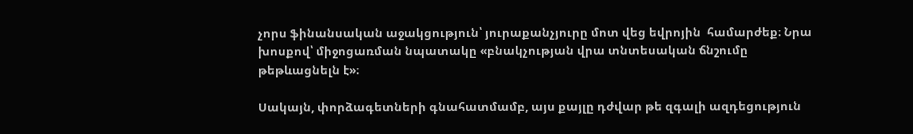չորս ֆինանսական աջակցություն՝ յուրաքանչյուրը մոտ վեց եվրոյին  համարժեք։ Նրա խոսքով՝ միջոցառման նպատակը «բնակչության վրա տնտեսական ճնշումը թեթևացնելն է»։

Սակայն, փորձագետների գնահատմամբ, այս քայլը դժվար թե զգալի ազդեցություն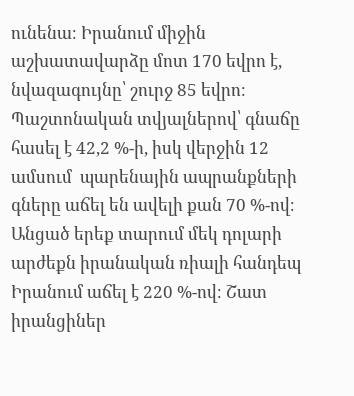ունենա։ Իրանում միջին աշխատավարձը մոտ 170 եվրո է, նվազագույնը՝ շուրջ 85 եվրո։ Պաշտոնական տվյալներով՝ գնաճը հասել է 42,2 %-ի, իսկ վերջին 12 ամսում  պարենային ապրանքների գները աճել են ավելի քան 70 %-ով։ Անցած երեք տարում մեկ դոլարի արժեքն իրանական ռիալի հանդեպ Իրանում աճել է 220 %-ով։ Շատ իրանցիներ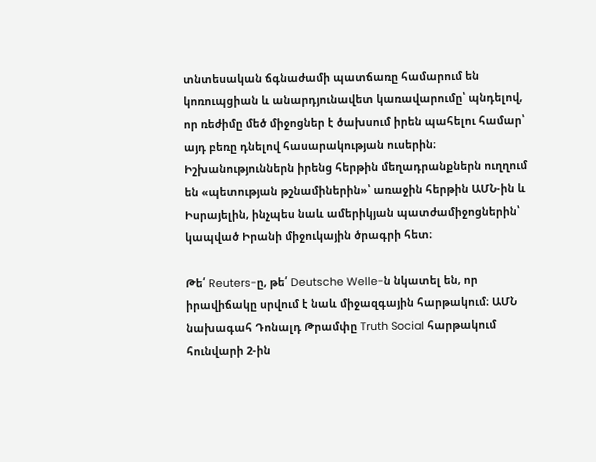տնտեսական ճգնաժամի պատճառը համարում են կոռուպցիան և անարդյունավետ կառավարումը՝ պնդելով, որ ռեժիմը մեծ միջոցներ է ծախսում իրեն պահելու համար՝ այդ բեռը դնելով հասարակության ուսերին։ Իշխանություններն իրենց հերթին մեղադրանքներն ուղղում են «պետության թշնամիներին»՝ առաջին հերթին ԱՄՆ-ին և Իսրայելին, ինչպես նաև ամերիկյան պատժամիջոցներին՝ կապված Իրանի միջուկային ծրագրի հետ։

Թե՛ Reuters-ը, թե՛ Deutsche Welle-ն նկատել են, որ իրավիճակը սրվում է նաև միջազգային հարթակում։ ԱՄՆ նախագահ Դոնալդ Թրամփը Truth Social հարթակում հունվարի 2-ին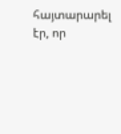հայտարարել էր, որ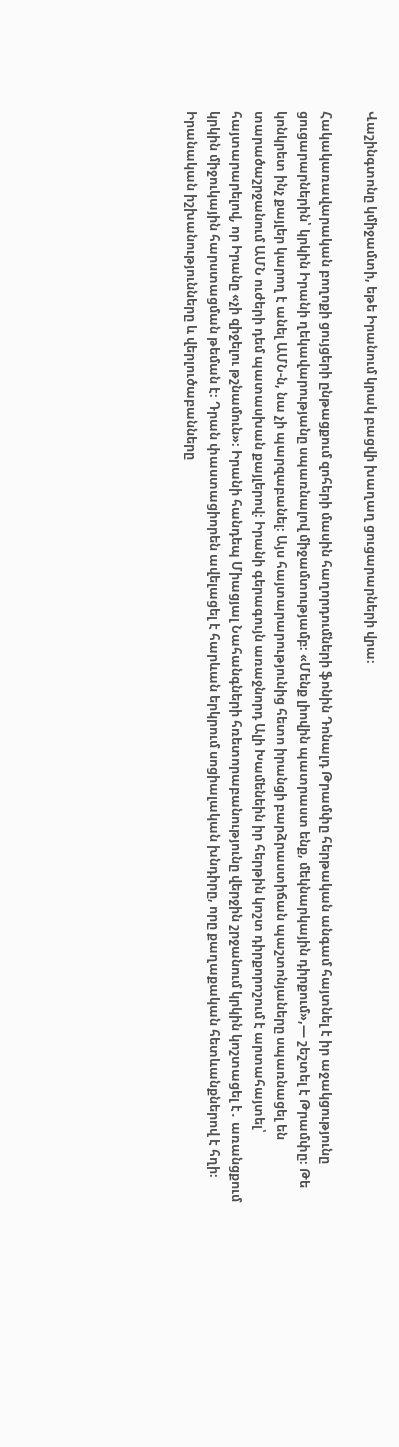Վաշինգտոնը կմիջամտի, եթե Իրանում կրակ բացվի խաղաղ ցուցարարների վրա։

Հակակառավարական բողոքի ցույցերի ընթացքում զոհերի մասին հաղորդումների ֆոնին Դոնալդ Թրամփը հերթական անգամ հայտնել է իր աջակցությունը ցուցարարներին՝ կրկին Իրանի ղեկավարությանը սպառնալով միջամտությամբ։ «Մենք լիովին պատրաստ ենք, մեկնարկային դիրքում»,— շեշտել է Թրամփը։ Թե կոնկրետ ինչ քայլեր կարող է անել ԱՄՆ-ն, նա չի պարզաբանել։ Այս հայտարարությունից հետո իրանցի բարձրաստիճան պաշտոնյաները սպառնացել են տարածաշրջանում ԱՄՆ ուժերի դեմ պատասխան քայլերով։ Իրանի գերագույն առաջնորդ Ալի Խամենեին իր հերթին կոշտ դիրքորոշում է արտահայտել՝ հայտարարելով, որ Իրանը «չի զիջելու թշնամուն»։ Իրանի հանդեպ Միացյալ Նահանգների հռետորաբանությունը վերջին շրջանում կրկին կոշտացել է․ առանցքում կրկին միջուկային հարստացման թեման է։ Դրան փաստացիորեն ավելացել է հարևան երկրում սոցիալական խնդիրը, որը քաղաքական հետևանքներով է հղի։
Իրանական իշխանությունները և վերլուծաբանները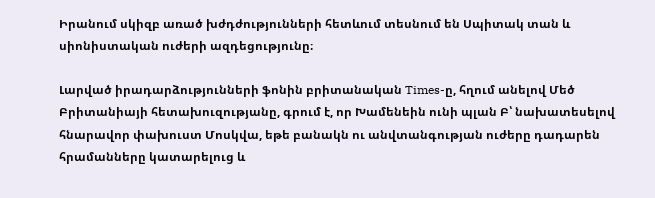Իրանում սկիզբ առած խժդժությունների հետևում տեսնում են Սպիտակ տան և սիոնիստական ուժերի ազդեցությունը։

Լարված իրադարձությունների ֆոնին բրիտանական Times-ը, հղում անելով Մեծ Բրիտանիայի հետախուզությանը, գրում է, որ Խամենեին ունի պլան Բ՝ նախատեսելով հնարավոր փախուստ Մոսկվա, եթե բանակն ու անվտանգության ուժերը դադարեն հրամանները կատարելուց և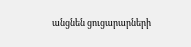անցնեն ցուցարարների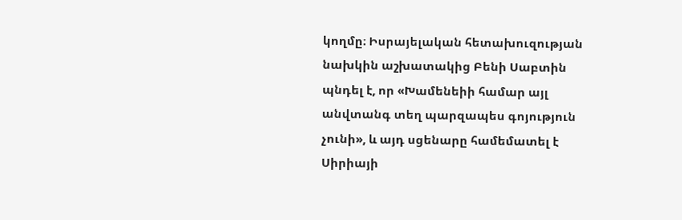կողմը։ Իսրայելական հետախուզության նախկին աշխատակից Բենի Սաբտին պնդել է, որ «Խամենեիի համար այլ անվտանգ տեղ պարզապես գոյություն չունի», և այդ սցենարը համեմատել է Սիրիայի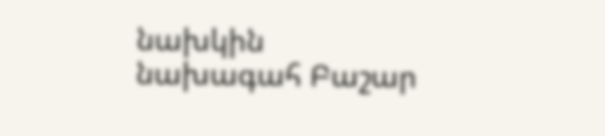նախկին նախագահ Բաշար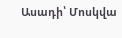Ասադի՝ Մոսկվա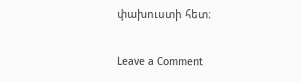փախուստի հետ։

Leave a Comment